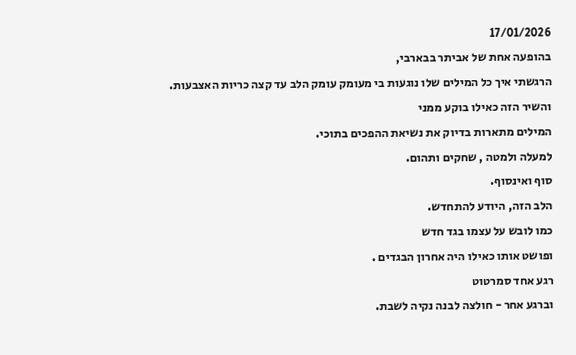17/01/2026
בהופעה אחת של אביתר בבארבי,
הרגשתי איך כל המילים שלו נוגעות בי מעומק עומק הלב עד קצה כריות האצבעות.
והשיר הזה כאילו בוקע ממני
המילים מתארות בדיוק את נשיאת ההפכים בתוכי.
למעלה ולמטה , שחקים ותהום.
סוף ואינסוף.
הלב הזה, היודע להתחדש.
כמו לובש על עצמו בגד חדש
ופושט אותו כאילו היה אחרון הבגדים .
רגע אחד סמרטוט
וברגע אחר - חולצה לבנה נקיה לשבת.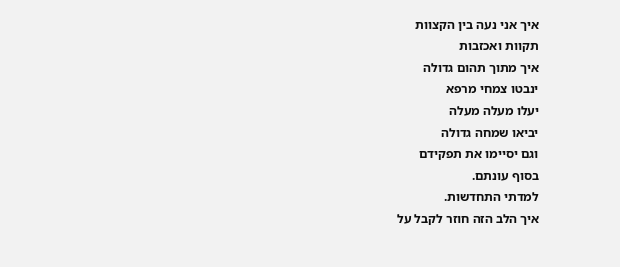איך אני נעה בין הקצוות
תקוות ואכזבות
איך מתוך תהום גדולה
ינבטו צמחי מרפא
יעלו מעלה מעלה
יביאו שמחה גדולה
וגם יסיימו את תפקידם
בסוף עונתם.
למדתי התחדשות.
איך הלב הזה חוזר לקבל על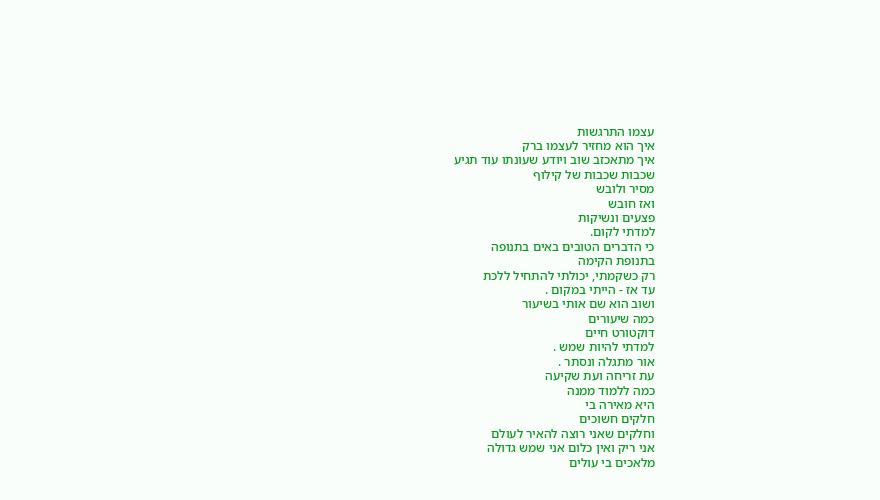עצמו התרגשות
איך הוא מחזיר לעצמו ברק
איך מתאכזב שוב ויודע שעונתו עוד תגיע
שכבות שכבות של קילוף
מסיר ולובש
ואז חובש
פצעים ונשיקות
למדתי לקום.
כי הדברים הטובים באים בתנופה
בתנופת הקימה
רק כשקמתי, יכולתי להתחיל ללכת
עד אז - הייתי במקום .
ושוב הוא שם אותי בשיעור
כמה שיעורים
דוקטורט חיים
למדתי להיות שמש .
אור מתגלה ונסתר .
עת זריחה ועת שקיעה
כמה ללמוד ממנה
היא מאירה בי
חלקים חשוכים
וחלקים שאני רוצה להאיר לעולם
אני ריק ואין כלום אני שמש גדולה
מלאכים בי עולים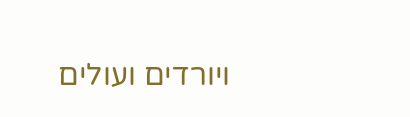ויורדים ועולים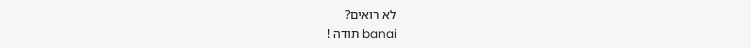לא רואים?
banai תודה !